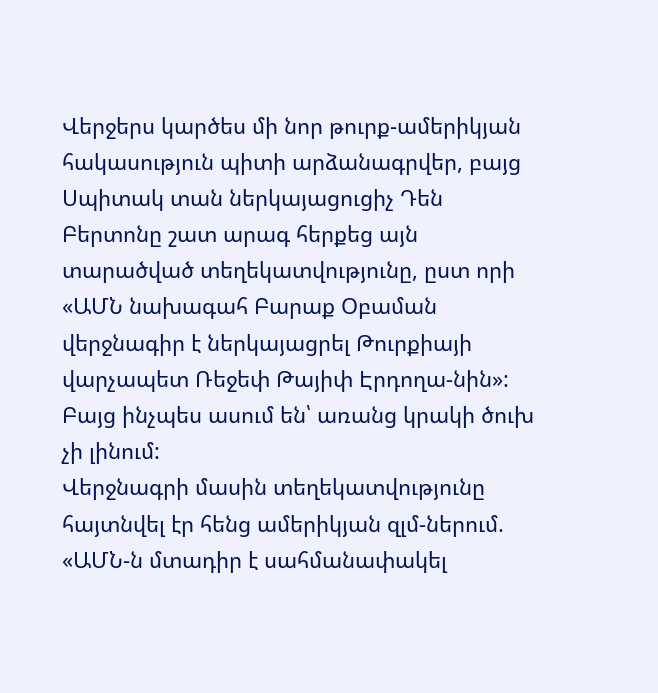Վերջերս կարծես մի նոր թուրք-ամերիկյան հակասություն պիտի արձանագրվեր, բայց Սպիտակ տան ներկայացուցիչ Դեն Բերտոնը շատ արագ հերքեց այն տարածված տեղեկատվությունը, ըստ որի «ԱՄՆ նախագահ Բարաք Օբաման վերջնագիր է ներկայացրել Թուրքիայի վարչապետ Ռեջեփ Թայիփ Էրդողա-նին»: Բայց ինչպես ասում են՝ առանց կրակի ծուխ չի լինում:
Վերջնագրի մասին տեղեկատվությունը հայտնվել էր հենց ամերիկյան զլմ-ներում. «ԱՄՆ-ն մտադիր է սահմանափակել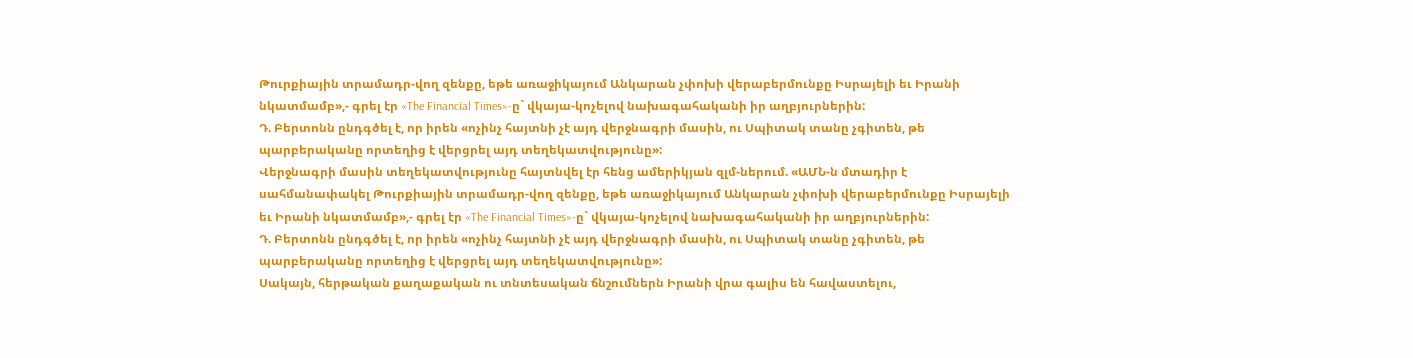Թուրքիային տրամադր-վող զենքը, եթե առաջիկայում Անկարան չփոխի վերաբերմունքը Իսրայելի եւ Իրանի նկատմամբ»,- գրել էր «The Financial Times»-ը` վկայա-կոչելով նախագահականի իր աղբյուրներին:
Դ. Բերտոնն ընդգծել է, որ իրեն «ոչինչ հայտնի չէ այդ վերջնագրի մասին, ու Սպիտակ տանը չգիտեն, թե պարբերականը որտեղից է վերցրել այդ տեղեկատվությունը»:
Վերջնագրի մասին տեղեկատվությունը հայտնվել էր հենց ամերիկյան զլմ-ներում. «ԱՄՆ-ն մտադիր է սահմանափակել Թուրքիային տրամադր-վող զենքը, եթե առաջիկայում Անկարան չփոխի վերաբերմունքը Իսրայելի եւ Իրանի նկատմամբ»,- գրել էր «The Financial Times»-ը` վկայա-կոչելով նախագահականի իր աղբյուրներին:
Դ. Բերտոնն ընդգծել է, որ իրեն «ոչինչ հայտնի չէ այդ վերջնագրի մասին, ու Սպիտակ տանը չգիտեն, թե պարբերականը որտեղից է վերցրել այդ տեղեկատվությունը»:
Սակայն, հերթական քաղաքական ու տնտեսական ճնշումներն Իրանի վրա գալիս են հավաստելու,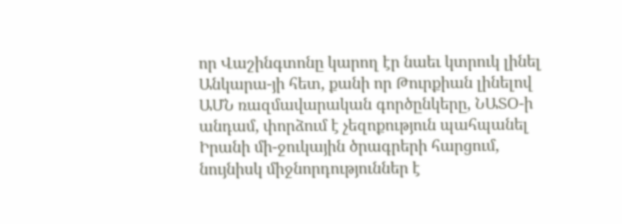որ Վաշինգտոնը կարող էր նաեւ կտրուկ լինել Անկարա-յի հետ, քանի որ Թուրքիան լինելով ԱՄՆ ռազմավարական գործընկերը, ՆԱՏՕ-ի անդամ, փորձում է չեզոքություն պահպանել Իրանի մի-ջուկային ծրագրերի հարցում, նույնիսկ միջնորդություններ է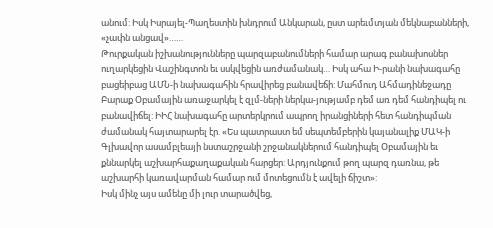անում: Իսկ Իսրայել-Պաղեստին խնդրում Անկարան, ըստ արեւմտյան մեկնաբանների, «չափն անցավ»……
Թուրքական իշխանությունները պարզաբանումների համար արագ բանախոսներ ուղարկեցին Վաշինգտոն եւ սսկվեցին առժամանակ… Իսկ ահա Ի-րանի նախագահը բացեիբաց ԱՄՆ-ի նախագահին հրավիրեց բանավեճի: Մահմուդ Ահմադինեջադը Բարաք Օբամային առաջարկել է զլմ-ների ներկա-յությամբ դեմ առ դեմ հանդիպել ու բանավիճել: ԻԻՀ նախագահը արտերկրում ապրող իրանցիների հետ հանդիպման ժամանակ հայտարարել էր. «Ես պատրաստ եմ սեպտեմբերին կայանալիք ՄԱԿ-ի Գլխավոր ասամբլեայի նստաշրջանի շրջանակներում հանդիպել Օբամային եւ քննարկել աշխարհաքաղաքական հարցեր: Արդյունքում թող պարզ դառնա, թե աշխարհի կառավարման համար ում մոտեցումն է ավելի ճիշտ»:
Իսկ մինչ այս ամենը մի լուր տարածվեց,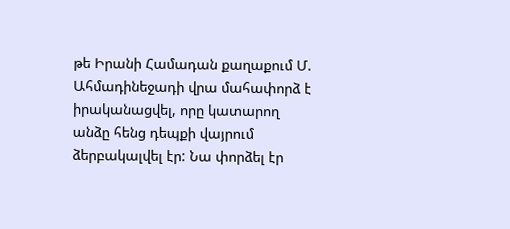թե Իրանի Համադան քաղաքում Մ. Ահմադինեջադի վրա մահափորձ է իրականացվել, որը կատարող անձը հենց դեպքի վայրում ձերբակալվել էր: Նա փորձել էր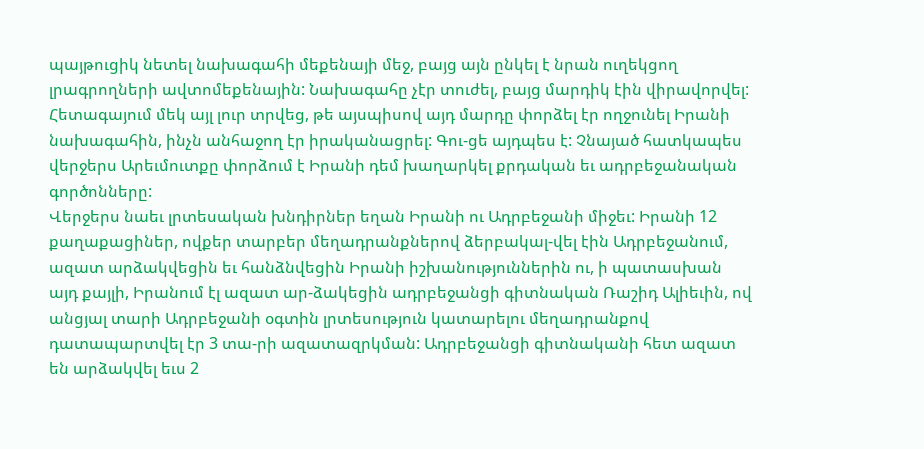պայթուցիկ նետել նախագահի մեքենայի մեջ, բայց այն ընկել է նրան ուղեկցող լրագրողների ավտոմեքենային: Նախագահը չէր տուժել, բայց մարդիկ էին վիրավորվել:
Հետագայում մեկ այլ լուր տրվեց, թե այսպիսով այդ մարդը փորձել էր ողջունել Իրանի նախագահին, ինչն անհաջող էր իրականացրել: Գու-ցե այդպես է: Չնայած հատկապես վերջերս Արեւմուտքը փորձում է Իրանի դեմ խաղարկել քրդական եւ ադրբեջանական գործոնները:
Վերջերս նաեւ լրտեսական խնդիրներ եղան Իրանի ու Ադրբեջանի միջեւ: Իրանի 12 քաղաքացիներ, ովքեր տարբեր մեղադրանքներով ձերբակալ-վել էին Ադրբեջանում, ազատ արձակվեցին եւ հանձնվեցին Իրանի իշխանություններին ու, ի պատասխան այդ քայլի, Իրանում էլ ազատ ար-ձակեցին ադրբեջանցի գիտնական Ռաշիդ Ալիեւին, ով անցյալ տարի Ադրբեջանի օգտին լրտեսություն կատարելու մեղադրանքով դատապարտվել էր 3 տա-րի ազատազրկման: Ադրբեջանցի գիտնականի հետ ազատ են արձակվել եւս 2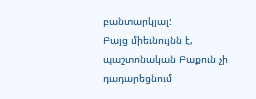բանտարկյալ:
Բայց միեւնույնն է, պաշտոնական Բաքուն չի դադարեցնում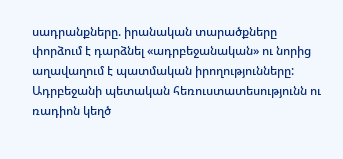սադրանքները. իրանական տարածքները փորձում է դարձնել «ադրբեջանական» ու նորից աղավաղում է պատմական իրողությունները: Ադրբեջանի պետական հեռուստատեսությունն ու ռադիոն կեղծ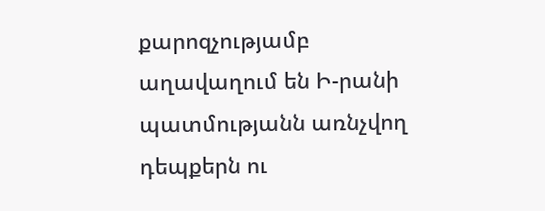քարոզչությամբ աղավաղում են Ի-րանի պատմությանն առնչվող դեպքերն ու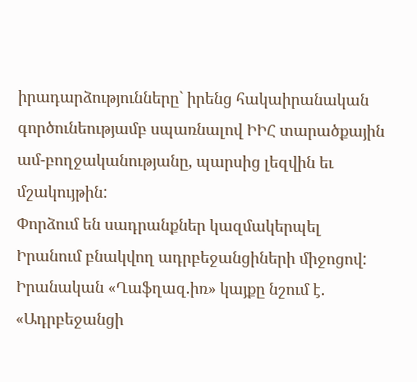իրադարձությունները` իրենց հակաիրանական գործունեությամբ սպառնալով ԻԻՀ տարածքային ամ-բողջականությանը, պարսից լեզվին եւ մշակույթին:
Փորձում են սադրանքներ կազմակերպել Իրանում բնակվող ադրբեջանցիների միջոցով:
Իրանական «Ղաֆղազ.իռ» կայքը նշում է. «Ադրբեջանցի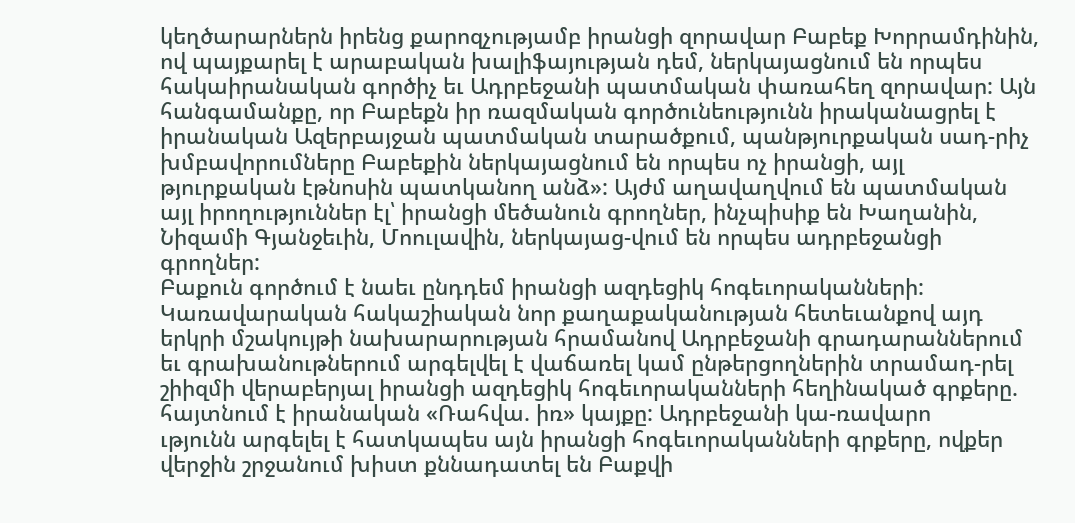կեղծարարներն իրենց քարոզչությամբ իրանցի զորավար Բաբեք Խորրամդինին, ով պայքարել է արաբական խալիֆայության դեմ, ներկայացնում են որպես հակաիրանական գործիչ եւ Ադրբեջանի պատմական փառահեղ զորավար: Այն հանգամանքը, որ Բաբեքն իր ռազմական գործունեությունն իրականացրել է իրանական Ազերբայջան պատմական տարածքում, պանթյուրքական սադ-րիչ խմբավորումները Բաբեքին ներկայացնում են որպես ոչ իրանցի, այլ թյուրքական էթնոսին պատկանող անձ»: Այժմ աղավաղվում են պատմական այլ իրողություններ էլ՝ իրանցի մեծանուն գրողներ, ինչպիսիք են Խաղանին, Նիզամի Գյանջեւին, Մոուլավին, ներկայաց-վում են որպես ադրբեջանցի գրողներ:
Բաքուն գործում է նաեւ ընդդեմ իրանցի ազդեցիկ հոգեւորականների: Կառավարական հակաշիական նոր քաղաքականության հետեւանքով այդ երկրի մշակույթի նախարարության հրամանով Ադրբեջանի գրադարաններում եւ գրախանութներում արգելվել է վաճառել կամ ընթերցողներին տրամադ-րել շիիզմի վերաբերյալ իրանցի ազդեցիկ հոգեւորականների հեղինակած գրքերը. հայտնում է իրանական «Ռահվա. իռ» կայքը: Ադրբեջանի կա-ռավարո
ւթյունն արգելել է հատկապես այն իրանցի հոգեւորականների գրքերը, ովքեր վերջին շրջանում խիստ քննադատել են Բաքվի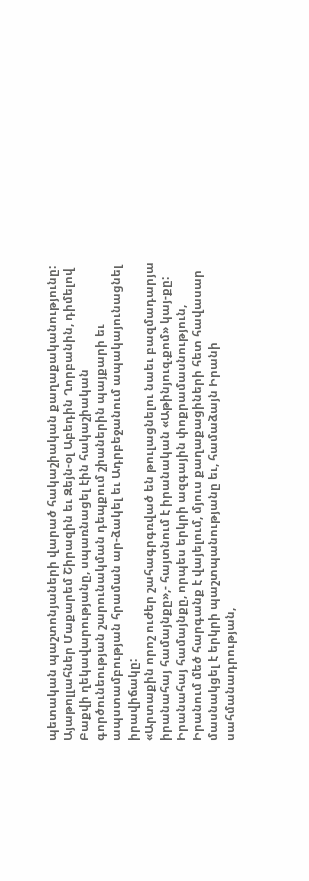պետական պաշտոնյաների վարած հակաշիական քաղաքականությունը: Այաթոլլահներ Մաքարեմ Շիրազին եւ Զեյն-օլ Աբեդին Ղորբանին, դիմելով Բաքվի ղեկավարությանը, սպառնացել էին հակաշիական գործունեության շարունակման դեպքում շիաներին պայքարի եւ ապստամբության հրաման ար-ձակել եւ Ադրբեջանում ապակայունացնել իրավիճակը:
«Արտաքին որոշ ուժեր շահագրգռված են թուլացնելու նաեւ բազմադարյա իրանահայ համայնքը»,- հայտնում է իրանական «Աթինյուզ.քոմ» կայ-քը: Իրանահայ համայնքը, որպես երկրի ազգային փոքրամասնություն, Իրանում մեծ հարգանք է վայելում, մյուս քաղաքացիների հետ հավասար մասնակցել է երկրի պաշտպանությանը եւ, համաձայն Իրանի սահմանադրության,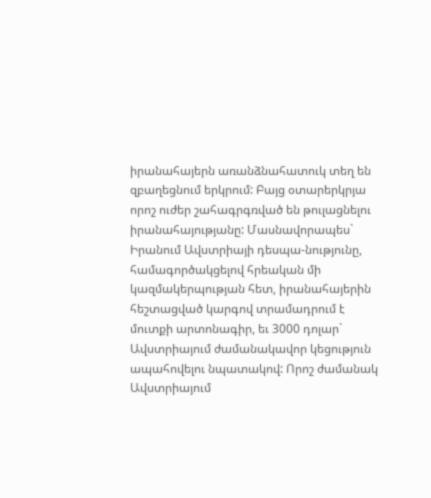իրանահայերն առանձնահատուկ տեղ են զբաղեցնում երկրում: Բայց օտարերկրյա որոշ ուժեր շահագրգռված են թուլացնելու իրանահայությանը: Մասնավորապես` Իրանում Ավստրիայի դեսպա-նությունը, համագործակցելով հրեական մի կազմակերպության հետ, իրանահայերին հեշտացված կարգով տրամադրում է մուտքի արտոնագիր, եւ 3000 դոլար` Ավստրիայում ժամանակավոր կեցություն ապահովելու նպատակով: Որոշ ժամանակ Ավստրիայում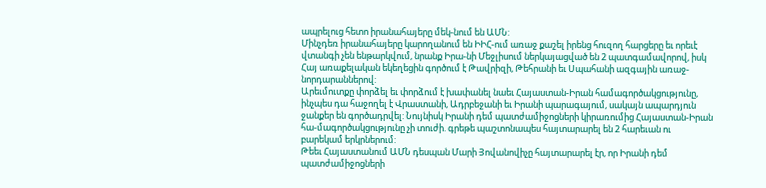ապրելուց հետո իրանահայերը մեկ-նում են ԱՄՆ:
Մինչդեռ իրանահայերը կարողանում են ԻԻՀ-ում առաջ քաշել իրենց հուզող հարցերը եւ որեւէ վտանգի չեն ենթարկվում, նրանք Իրա-նի Մեջլիսում ներկայացված են 2 պատգամավորով, իսկ Հայ առաքելական եկեղեցին գործում է Թավրիզի, Թեհրանի եւ Սպահանի ազգային առաջ-նորդարաններով:
Արեւմուտքը փորձել եւ փորձում է խափանել նաեւ Հայաստան-Իրան համագործակցությունը, ինչպես դա հաջողել է Վրաստանի, Ադրբեջանի եւ Իրանի պարագայում, սակայն ապարդյուն ջանքեր են գործադրվել: Նույնիսկ Իրանի դեմ պատժամիջոցների կիրառումից Հայաստան-Իրան հա-մագործակցությունը չի տուժի. գրեթե պաշտոնապես հայտարարել են 2 հարեւան ու բարեկամ երկրներում:
Թեեւ Հայաստանում ԱՄՆ դեսպան Մարի Յովանովիչը հայտարարել էր, որ Իրանի դեմ պատժամիջոցների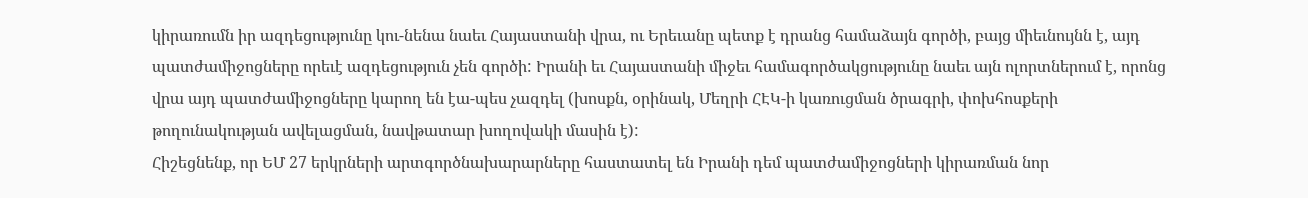կիրառումն իր ազդեցությունը կու-նենա նաեւ Հայաստանի վրա, ու Երեւանը պետք է դրանց համաձայն գործի, բայց միեւնույնն է, այդ պատժամիջոցները որեւէ ազդեցություն չեն գործի: Իրանի եւ Հայաստանի միջեւ համագործակցությունը նաեւ այն ոլորտներում է, որոնց վրա այդ պատժամիջոցները կարող են էա-պես չազդել (խոսքն, օրինակ, Մեղրի ՀԷԿ-ի կառուցման ծրագրի, փոխհոսքերի թողունակության ավելացման, նավթատար խողովակի մասին է):
Հիշեցնենք, որ ԵՄ 27 երկրների արտգործնախարարները հաստատել են Իրանի դեմ պատժամիջոցների կիրառման նոր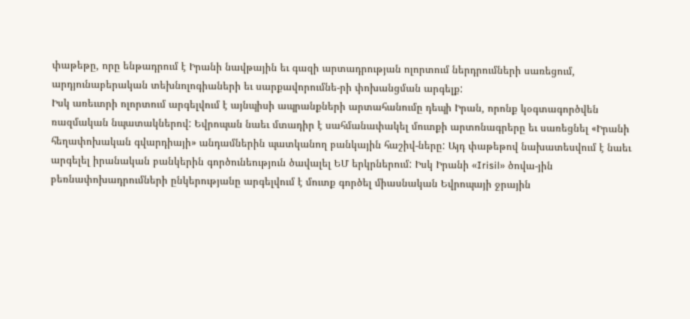փաթեթը, որը ենթադրում է Իրանի նավթային եւ գազի արտադրության ոլորտում ներդրումների սառեցում, արդյունաբերական տեխնոլոգիաների եւ սարքավորումնե-րի փոխանցման արգելք:
Իսկ առեւտրի ոլորտում արգելվում է այնպիսի ապրանքների արտահանումը դեպի Իրան, որոնք կօգտագործվեն ռազմական նպատակներով: Եվրոպան նաեւ մտադիր է սահմանափակել մուտքի արտոնագրերը եւ սառեցնել «Իրանի հեղափոխական գվարդիայի» անդամներին պատկանող բանկային հաշիվ-ները: Այդ փաթեթով նախատեսվում է նաեւ արգելել իրանական բանկերին գործունեություն ծավալել ԵՄ երկրներում: Իսկ Իրանի «Irisil» ծովա-յին բեռնափոխադրումների ընկերությանը արգելվում է մուտք գործել միասնական Եվրոպայի ջրային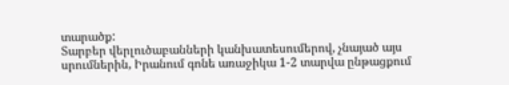տարածք:
Տարբեր վերլուծաբանների կանխատեսումերով, չնայած այս սրումներին, Իրանում գոնե առաջիկա 1-2 տարվա ընթացքում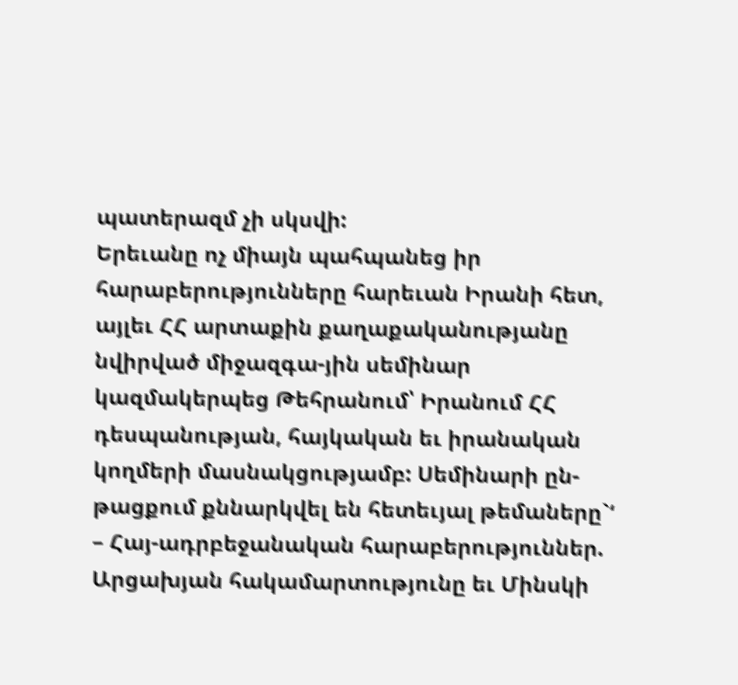պատերազմ չի սկսվի:
Երեւանը ոչ միայն պահպանեց իր հարաբերությունները հարեւան Իրանի հետ, այլեւ ՀՀ արտաքին քաղաքականությանը նվիրված միջազգա-յին սեմինար կազմակերպեց Թեհրանում՝ Իրանում ՀՀ դեսպանության, հայկական եւ իրանական կողմերի մասնակցությամբ: Սեմինարի ըն-թացքում քննարկվել են հետեւյալ թեմաները`‘
– Հայ-ադրբեջանական հարաբերություններ. Արցախյան հակամարտությունը եւ Մինսկի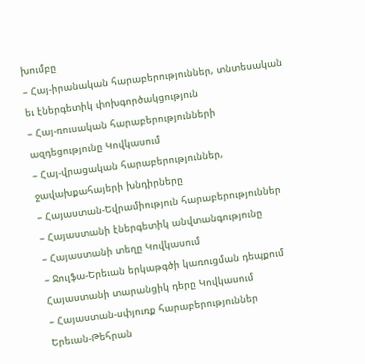խումբը
– Հայ-իրանական հարաբերություններ, տնտեսական եւ էներգետիկ փոխգործակցություն
– Հայ-ռուսական հարաբերությունների ազդեցությունը Կովկասում
– Հայ-վրացական հարաբերություններ, ջավախքահայերի խնդիրները
– Հայաստան-Եվրամիություն հարաբերություններ
– Հայաստանի էներգետիկ անվտանգությունը
– Հայաստանի տեղը Կովկասում
– Ջուլֆա-Երեւան երկաթգծի կառուցման դեպքում Հայաստանի տարանցիկ դերը Կովկասում
– Հայաստան-սփյուռք հարաբերություններ
Երեւան-Թեհրան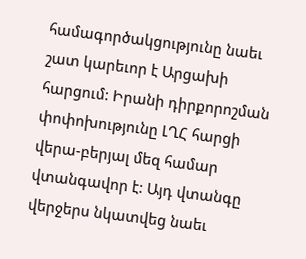համագործակցությունը նաեւ շատ կարեւոր է Արցախի հարցում: Իրանի դիրքորոշման փոփոխությունը ԼՂՀ հարցի վերա-բերյալ մեզ համար վտանգավոր է: Այդ վտանգը վերջերս նկատվեց նաեւ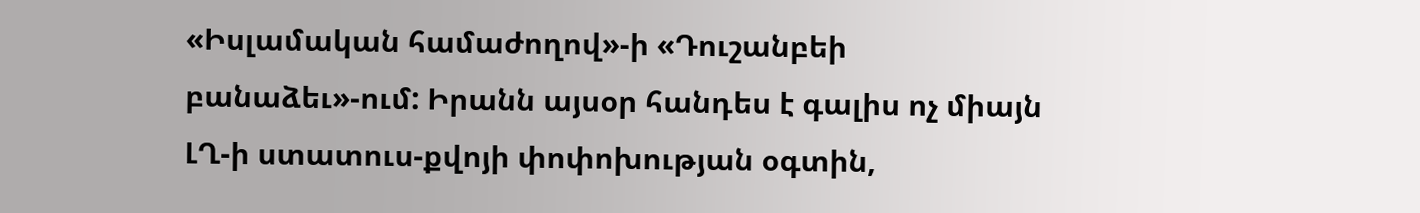«Իսլամական համաժողով»-ի «Դուշանբեի բանաձեւ»-ում: Իրանն այսօր հանդես է գալիս ոչ միայն ԼՂ-ի ստատուս-քվոյի փոփոխության օգտին,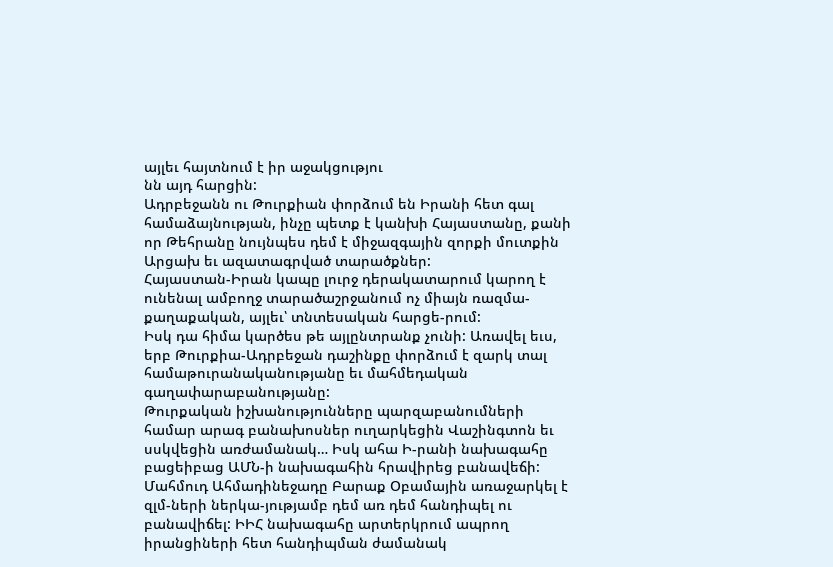այլեւ հայտնում է իր աջակցությու
նն այդ հարցին:
Ադրբեջանն ու Թուրքիան փորձում են Իրանի հետ գալ համաձայնության, ինչը պետք է կանխի Հայաստանը, քանի որ Թեհրանը նույնպես դեմ է միջազգային զորքի մուտքին Արցախ եւ ազատագրված տարածքներ:
Հայաստան-Իրան կապը լուրջ դերակատարում կարող է ունենալ ամբողջ տարածաշրջանում ոչ միայն ռազմա-քաղաքական, այլեւ՝ տնտեսական հարցե-րում:
Իսկ դա հիմա կարծես թե այլընտրանք չունի: Առավել եւս, երբ Թուրքիա-Ադրբեջան դաշինքը փորձում է զարկ տալ համաթուրանականությանը եւ մահմեդական գաղափարաբանությանը:
Թուրքական իշխանությունները պարզաբանումների համար արագ բանախոսներ ուղարկեցին Վաշինգտոն եւ սսկվեցին առժամանակ… Իսկ ահա Ի-րանի նախագահը բացեիբաց ԱՄՆ-ի նախագահին հրավիրեց բանավեճի: Մահմուդ Ահմադինեջադը Բարաք Օբամային առաջարկել է զլմ-ների ներկա-յությամբ դեմ առ դեմ հանդիպել ու բանավիճել: ԻԻՀ նախագահը արտերկրում ապրող իրանցիների հետ հանդիպման ժամանակ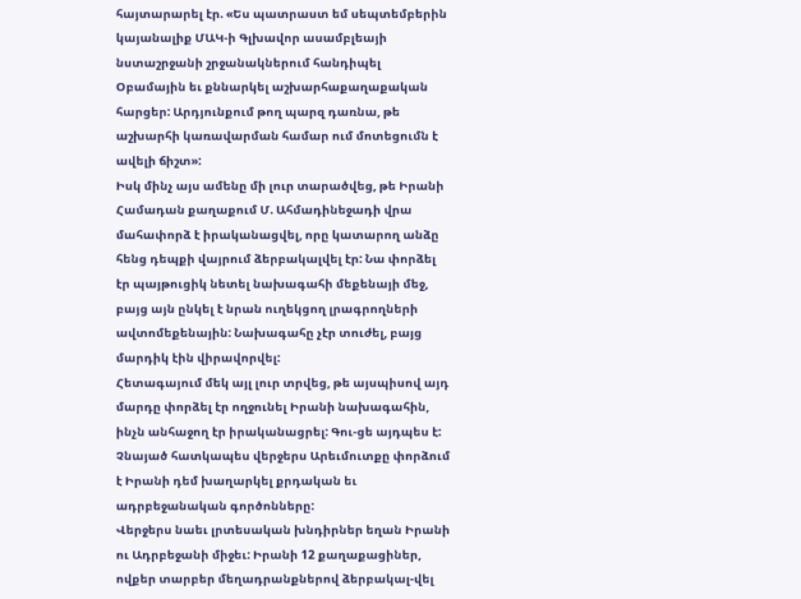հայտարարել էր. «Ես պատրաստ եմ սեպտեմբերին կայանալիք ՄԱԿ-ի Գլխավոր ասամբլեայի նստաշրջանի շրջանակներում հանդիպել Օբամային եւ քննարկել աշխարհաքաղաքական հարցեր: Արդյունքում թող պարզ դառնա, թե աշխարհի կառավարման համար ում մոտեցումն է ավելի ճիշտ»:
Իսկ մինչ այս ամենը մի լուր տարածվեց, թե Իրանի Համադան քաղաքում Մ. Ահմադինեջադի վրա մահափորձ է իրականացվել, որը կատարող անձը հենց դեպքի վայրում ձերբակալվել էր: Նա փորձել էր պայթուցիկ նետել նախագահի մեքենայի մեջ, բայց այն ընկել է նրան ուղեկցող լրագրողների ավտոմեքենային: Նախագահը չէր տուժել, բայց մարդիկ էին վիրավորվել:
Հետագայում մեկ այլ լուր տրվեց, թե այսպիսով այդ մարդը փորձել էր ողջունել Իրանի նախագահին, ինչն անհաջող էր իրականացրել: Գու-ցե այդպես է: Չնայած հատկապես վերջերս Արեւմուտքը փորձում է Իրանի դեմ խաղարկել քրդական եւ ադրբեջանական գործոնները:
Վերջերս նաեւ լրտեսական խնդիրներ եղան Իրանի ու Ադրբեջանի միջեւ: Իրանի 12 քաղաքացիներ, ովքեր տարբեր մեղադրանքներով ձերբակալ-վել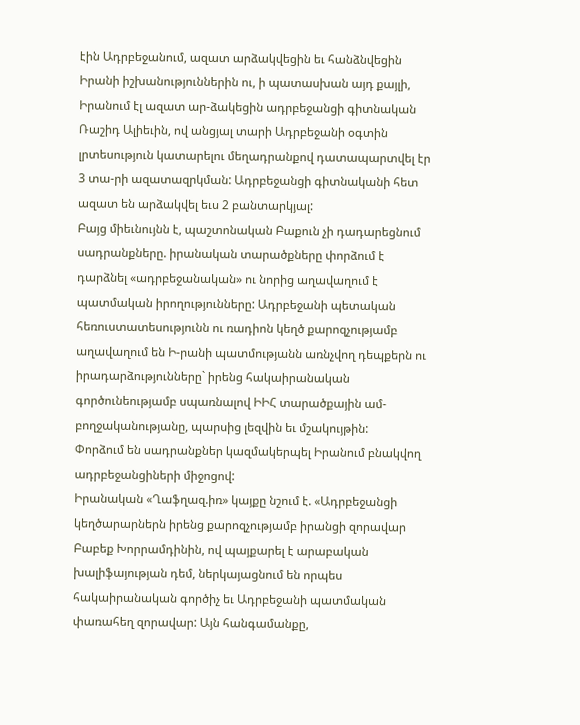էին Ադրբեջանում, ազատ արձակվեցին եւ հանձնվեցին Իրանի իշխանություններին ու, ի պատասխան այդ քայլի, Իրանում էլ ազատ ար-ձակեցին ադրբեջանցի գիտնական Ռաշիդ Ալիեւին, ով անցյալ տարի Ադրբեջանի օգտին լրտեսություն կատարելու մեղադրանքով դատապարտվել էր 3 տա-րի ազատազրկման: Ադրբեջանցի գիտնականի հետ ազատ են արձակվել եւս 2 բանտարկյալ:
Բայց միեւնույնն է, պաշտոնական Բաքուն չի դադարեցնում սադրանքները. իրանական տարածքները փորձում է դարձնել «ադրբեջանական» ու նորից աղավաղում է պատմական իրողությունները: Ադրբեջանի պետական հեռուստատեսությունն ու ռադիոն կեղծ քարոզչությամբ աղավաղում են Ի-րանի պատմությանն առնչվող դեպքերն ու իրադարձությունները` իրենց հակաիրանական գործունեությամբ սպառնալով ԻԻՀ տարածքային ամ-բողջականությանը, պարսից լեզվին եւ մշակույթին:
Փորձում են սադրանքներ կազմակերպել Իրանում բնակվող ադրբեջանցիների միջոցով:
Իրանական «Ղաֆղազ.իռ» կայքը նշում է. «Ադրբեջանցի կեղծարարներն իրենց քարոզչությամբ իրանցի զորավար Բաբեք Խորրամդինին, ով պայքարել է արաբական խալիֆայության դեմ, ներկայացնում են որպես հակաիրանական գործիչ եւ Ադրբեջանի պատմական փառահեղ զորավար: Այն հանգամանքը,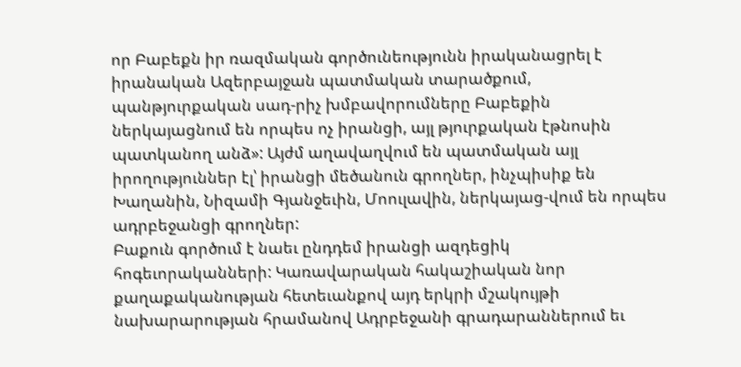որ Բաբեքն իր ռազմական գործունեությունն իրականացրել է իրանական Ազերբայջան պատմական տարածքում, պանթյուրքական սադ-րիչ խմբավորումները Բաբեքին ներկայացնում են որպես ոչ իրանցի, այլ թյուրքական էթնոսին պատկանող անձ»: Այժմ աղավաղվում են պատմական այլ իրողություններ էլ՝ իրանցի մեծանուն գրողներ, ինչպիսիք են Խաղանին, Նիզամի Գյանջեւին, Մոուլավին, ներկայաց-վում են որպես ադրբեջանցի գրողներ:
Բաքուն գործում է նաեւ ընդդեմ իրանցի ազդեցիկ հոգեւորականների: Կառավարական հակաշիական նոր քաղաքականության հետեւանքով այդ երկրի մշակույթի նախարարության հրամանով Ադրբեջանի գրադարաններում եւ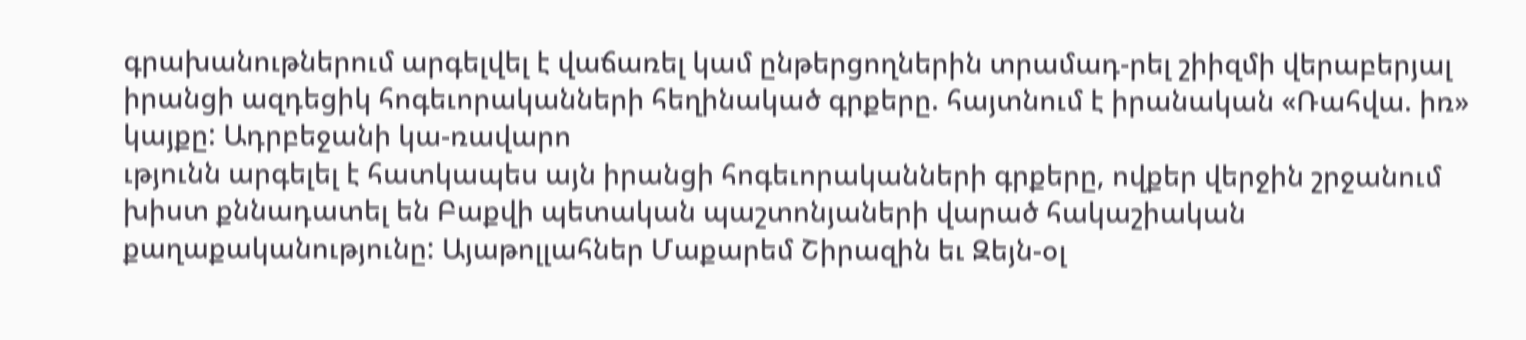գրախանութներում արգելվել է վաճառել կամ ընթերցողներին տրամադ-րել շիիզմի վերաբերյալ իրանցի ազդեցիկ հոգեւորականների հեղինակած գրքերը. հայտնում է իրանական «Ռահվա. իռ» կայքը: Ադրբեջանի կա-ռավարո
ւթյունն արգելել է հատկապես այն իրանցի հոգեւորականների գրքերը, ովքեր վերջին շրջանում խիստ քննադատել են Բաքվի պետական պաշտոնյաների վարած հակաշիական քաղաքականությունը: Այաթոլլահներ Մաքարեմ Շիրազին եւ Զեյն-օլ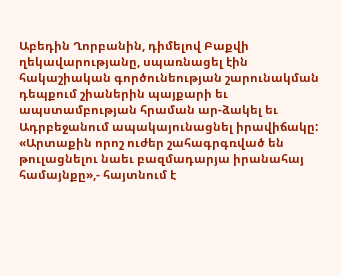Աբեդին Ղորբանին, դիմելով Բաքվի ղեկավարությանը, սպառնացել էին հակաշիական գործունեության շարունակման դեպքում շիաներին պայքարի եւ ապստամբության հրաման ար-ձակել եւ Ադրբեջանում ապակայունացնել իրավիճակը:
«Արտաքին որոշ ուժեր շահագրգռված են թուլացնելու նաեւ բազմադարյա իրանահայ համայնքը»,- հայտնում է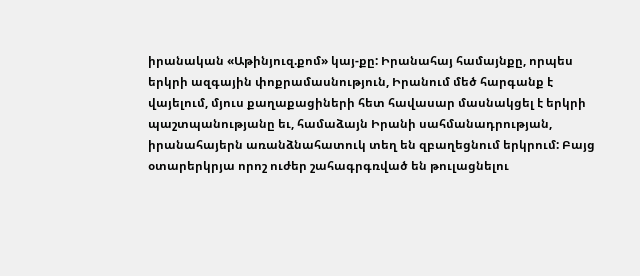իրանական «Աթինյուզ.քոմ» կայ-քը: Իրանահայ համայնքը, որպես երկրի ազգային փոքրամասնություն, Իրանում մեծ հարգանք է վայելում, մյուս քաղաքացիների հետ հավասար մասնակցել է երկրի պաշտպանությանը եւ, համաձայն Իրանի սահմանադրության, իրանահայերն առանձնահատուկ տեղ են զբաղեցնում երկրում: Բայց օտարերկրյա որոշ ուժեր շահագրգռված են թուլացնելու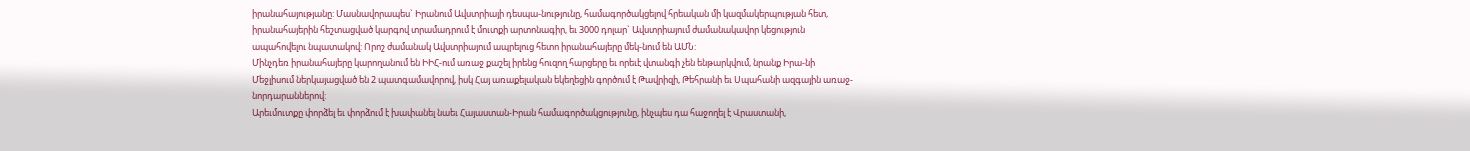իրանահայությանը: Մասնավորապես` Իրանում Ավստրիայի դեսպա-նությունը, համագործակցելով հրեական մի կազմակերպության հետ, իրանահայերին հեշտացված կարգով տրամադրում է մուտքի արտոնագիր, եւ 3000 դոլար` Ավստրիայում ժամանակավոր կեցություն ապահովելու նպատակով: Որոշ ժամանակ Ավստրիայում ապրելուց հետո իրանահայերը մեկ-նում են ԱՄՆ:
Մինչդեռ իրանահայերը կարողանում են ԻԻՀ-ում առաջ քաշել իրենց հուզող հարցերը եւ որեւէ վտանգի չեն ենթարկվում, նրանք Իրա-նի Մեջլիսում ներկայացված են 2 պատգամավորով, իսկ Հայ առաքելական եկեղեցին գործում է Թավրիզի, Թեհրանի եւ Սպահանի ազգային առաջ-նորդարաններով:
Արեւմուտքը փորձել եւ փորձում է խափանել նաեւ Հայաստան-Իրան համագործակցությունը, ինչպես դա հաջողել է Վրաստանի,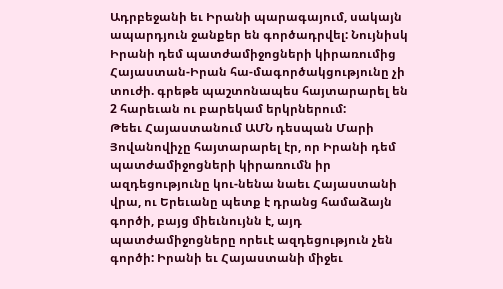Ադրբեջանի եւ Իրանի պարագայում, սակայն ապարդյուն ջանքեր են գործադրվել: Նույնիսկ Իրանի դեմ պատժամիջոցների կիրառումից Հայաստան-Իրան հա-մագործակցությունը չի տուժի. գրեթե պաշտոնապես հայտարարել են 2 հարեւան ու բարեկամ երկրներում:
Թեեւ Հայաստանում ԱՄՆ դեսպան Մարի Յովանովիչը հայտարարել էր, որ Իրանի դեմ պատժամիջոցների կիրառումն իր ազդեցությունը կու-նենա նաեւ Հայաստանի վրա, ու Երեւանը պետք է դրանց համաձայն գործի, բայց միեւնույնն է, այդ պատժամիջոցները որեւէ ազդեցություն չեն գործի: Իրանի եւ Հայաստանի միջեւ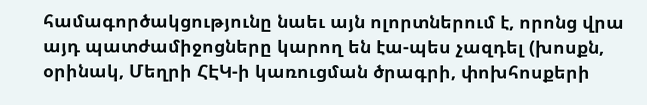համագործակցությունը նաեւ այն ոլորտներում է, որոնց վրա այդ պատժամիջոցները կարող են էա-պես չազդել (խոսքն, օրինակ, Մեղրի ՀԷԿ-ի կառուցման ծրագրի, փոխհոսքերի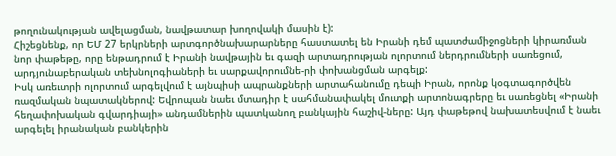թողունակության ավելացման, նավթատար խողովակի մասին է):
Հիշեցնենք, որ ԵՄ 27 երկրների արտգործնախարարները հաստատել են Իրանի դեմ պատժամիջոցների կիրառման նոր փաթեթը, որը ենթադրում է Իրանի նավթային եւ գազի արտադրության ոլորտում ներդրումների սառեցում, արդյունաբերական տեխնոլոգիաների եւ սարքավորումնե-րի փոխանցման արգելք:
Իսկ առեւտրի ոլորտում արգելվում է այնպիսի ապրանքների արտահանումը դեպի Իրան, որոնք կօգտագործվեն ռազմական նպատակներով: Եվրոպան նաեւ մտադիր է սահմանափակել մուտքի արտոնագրերը եւ սառեցնել «Իրանի հեղափոխական գվարդիայի» անդամներին պատկանող բանկային հաշիվ-ները: Այդ փաթեթով նախատեսվում է նաեւ արգելել իրանական բանկերին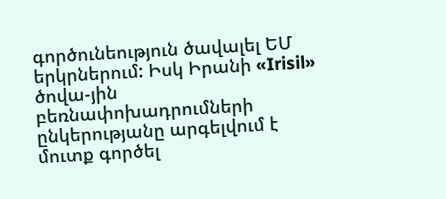գործունեություն ծավալել ԵՄ երկրներում: Իսկ Իրանի «Irisil» ծովա-յին բեռնափոխադրումների ընկերությանը արգելվում է մուտք գործել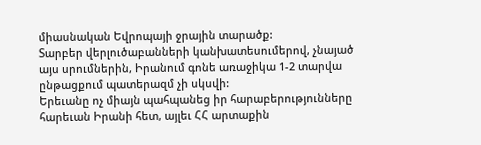միասնական Եվրոպայի ջրային տարածք:
Տարբեր վերլուծաբանների կանխատեսումերով, չնայած այս սրումներին, Իրանում գոնե առաջիկա 1-2 տարվա ընթացքում պատերազմ չի սկսվի:
Երեւանը ոչ միայն պահպանեց իր հարաբերությունները հարեւան Իրանի հետ, այլեւ ՀՀ արտաքին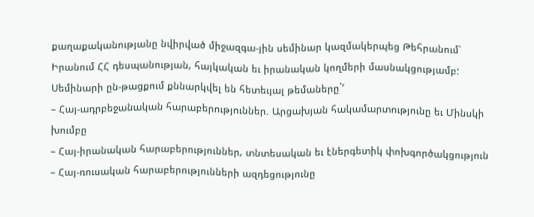քաղաքականությանը նվիրված միջազգա-յին սեմինար կազմակերպեց Թեհրանում՝ Իրանում ՀՀ դեսպանության, հայկական եւ իրանական կողմերի մասնակցությամբ: Սեմինարի ըն-թացքում քննարկվել են հետեւյալ թեմաները`‘
– Հայ-ադրբեջանական հարաբերություններ. Արցախյան հակամարտությունը եւ Մինսկի խումբը
– Հայ-իրանական հարաբերություններ, տնտեսական եւ էներգետիկ փոխգործակցություն
– Հայ-ռուսական հարաբերությունների ազդեցությունը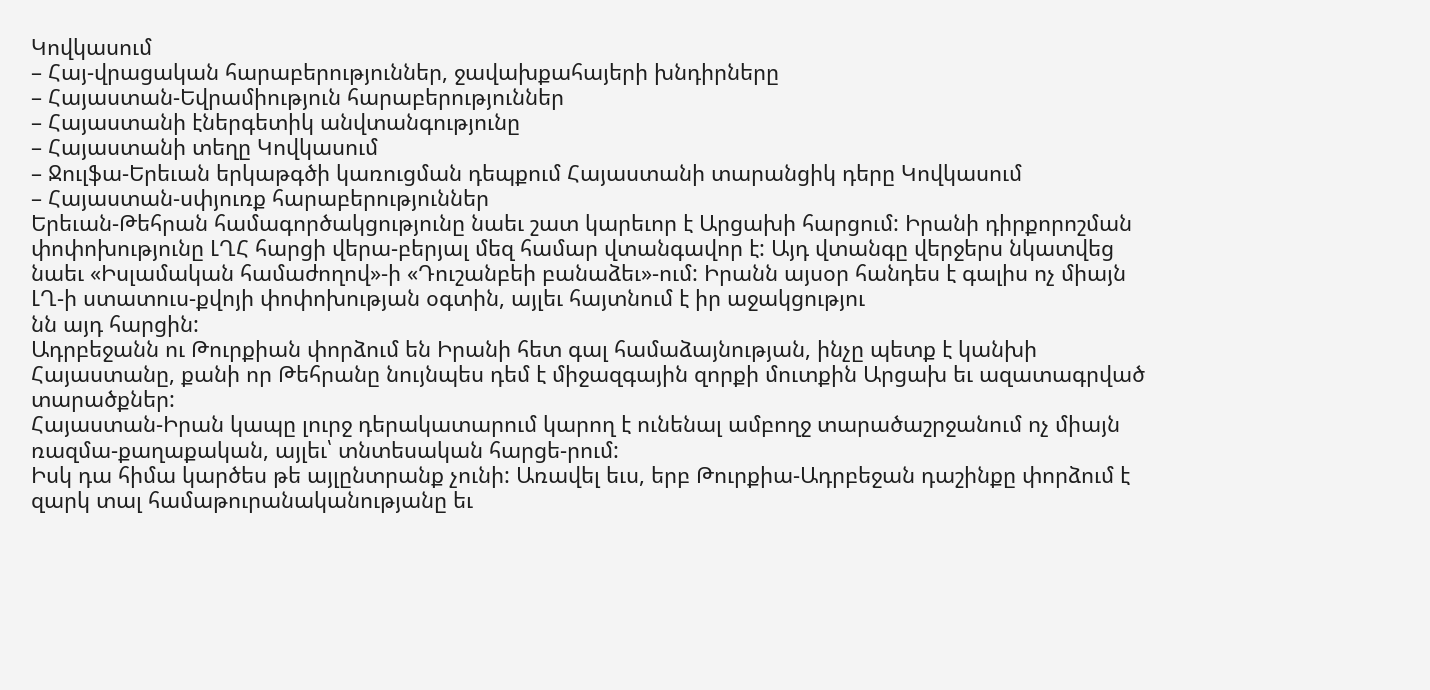Կովկասում
– Հայ-վրացական հարաբերություններ, ջավախքահայերի խնդիրները
– Հայաստան-Եվրամիություն հարաբերություններ
– Հայաստանի էներգետիկ անվտանգությունը
– Հայաստանի տեղը Կովկասում
– Ջուլֆա-Երեւան երկաթգծի կառուցման դեպքում Հայաստանի տարանցիկ դերը Կովկասում
– Հայաստան-սփյուռք հարաբերություններ
Երեւան-Թեհրան համագործակցությունը նաեւ շատ կարեւոր է Արցախի հարցում: Իրանի դիրքորոշման փոփոխությունը ԼՂՀ հարցի վերա-բերյալ մեզ համար վտանգավոր է: Այդ վտանգը վերջերս նկատվեց նաեւ «Իսլամական համաժողով»-ի «Դուշանբեի բանաձեւ»-ում: Իրանն այսօր հանդես է գալիս ոչ միայն ԼՂ-ի ստատուս-քվոյի փոփոխության օգտին, այլեւ հայտնում է իր աջակցությու
նն այդ հարցին:
Ադրբեջանն ու Թուրքիան փորձում են Իրանի հետ գալ համաձայնության, ինչը պետք է կանխի Հայաստանը, քանի որ Թեհրանը նույնպես դեմ է միջազգային զորքի մուտքին Արցախ եւ ազատագրված տարածքներ:
Հայաստան-Իրան կապը լուրջ դերակատարում կարող է ունենալ ամբողջ տարածաշրջանում ոչ միայն ռազմա-քաղաքական, այլեւ՝ տնտեսական հարցե-րում:
Իսկ դա հիմա կարծես թե այլընտրանք չունի: Առավել եւս, երբ Թուրքիա-Ադրբեջան դաշինքը փորձում է զարկ տալ համաթուրանականությանը եւ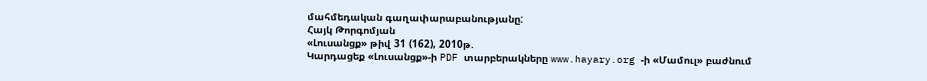մահմեդական գաղափարաբանությանը:
Հայկ Թորգոմյան
«Լուսանցք» թիվ 31 (162), 2010թ.
Կարդացեք «Լուսանցք»-ի PDF տարբերակները www.hayary.org -ի «Մամուլ» բաժնում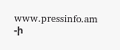www.pressinfo.am -ի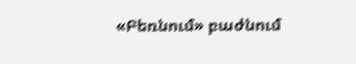«Բեռնում» բաժնում